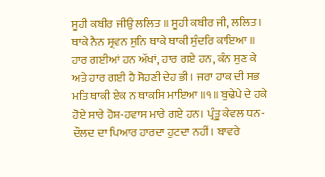ਸੂਹੀ ਕਬੀਰ ਜੀਉ ਲਲਿਤ ॥ ਸੂਹੀ ਕਬੀਰ ਜੀ, ਲਲਿਤ। ਥਾਕੇ ਨੈਨ ਸ੍ਰਵਨ ਸੁਨਿ ਥਾਕੇ ਥਾਕੀ ਸੁੰਦਰਿ ਕਾਇਆ ॥ ਹਾਰ ਗਈਆਂ ਹਨ ਅੱਖਾਂ, ਹਾਰ ਗਏ ਹਨ, ਕੰਨ ਸੁਣ ਕੇ ਅਤੇ ਹਾਰ ਗਈ ਹੈ ਸੋਹਣੀ ਦੇਹ ਭੀ। ਜਰਾ ਹਾਕ ਦੀ ਸਭ ਮਤਿ ਥਾਕੀ ਏਕ ਨ ਥਾਕਸਿ ਮਾਇਆ ॥੧॥ ਬੁਢੇਪੇ ਦੇ ਹਕੇ ਹੋਏ ਸਾਰੇ ਹੋਸ਼-ਹਵਾਸ ਮਾਰੇ ਗਏ ਹਨ। ਪ੍ਰੰਤੂ ਕੇਵਲ ਧਨ-ਦੌਲਦ ਦਾ ਪਿਆਰ ਹਾਰਦਾ ਹੁਟਦਾ ਨਹੀਂ। ਬਾਵਰੇ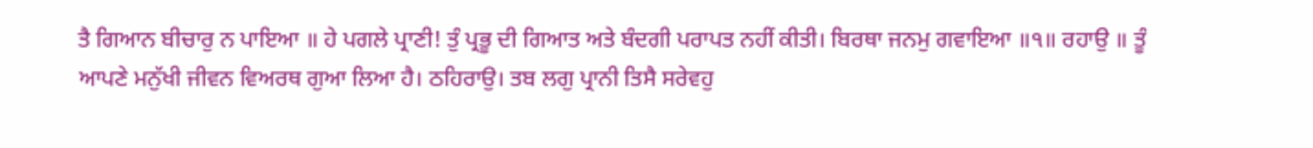ਤੈ ਗਿਆਨ ਬੀਚਾਰੁ ਨ ਪਾਇਆ ॥ ਹੇ ਪਗਲੇ ਪ੍ਰਾਣੀ! ਤੁੰ ਪ੍ਰਭੂ ਦੀ ਗਿਆਤ ਅਤੇ ਬੰਦਗੀ ਪਰਾਪਤ ਨਹੀਂ ਕੀਤੀ। ਬਿਰਥਾ ਜਨਮੁ ਗਵਾਇਆ ॥੧॥ ਰਹਾਉ ॥ ਤੂੰ ਆਪਣੇ ਮਨੁੱਖੀ ਜੀਵਨ ਵਿਅਰਥ ਗੁਆ ਲਿਆ ਹੈ। ਠਹਿਰਾਉ। ਤਬ ਲਗੁ ਪ੍ਰਾਨੀ ਤਿਸੈ ਸਰੇਵਹੁ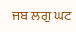ਜਬ ਲਗੁ ਘਟ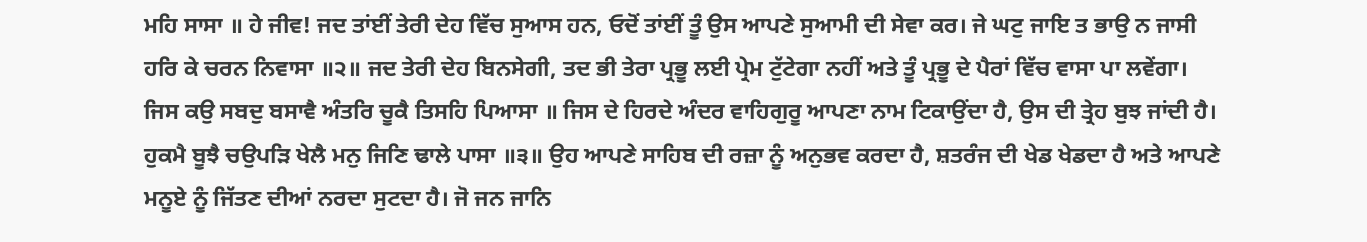ਮਹਿ ਸਾਸਾ ॥ ਹੇ ਜੀਵ! ਜਦ ਤਾਂਈਂ ਤੇਰੀ ਦੇਹ ਵਿੱਚ ਸੁਆਸ ਹਨ, ਓਦੋਂ ਤਾਂਈਂ ਤੂੰ ਉਸ ਆਪਣੇ ਸੁਆਮੀ ਦੀ ਸੇਵਾ ਕਰ। ਜੇ ਘਟੁ ਜਾਇ ਤ ਭਾਉ ਨ ਜਾਸੀ ਹਰਿ ਕੇ ਚਰਨ ਨਿਵਾਸਾ ॥੨॥ ਜਦ ਤੇਰੀ ਦੇਹ ਬਿਨਸੇਗੀ, ਤਦ ਭੀ ਤੇਰਾ ਪ੍ਰਭੂ ਲਈ ਪ੍ਰੇਮ ਟੁੱਟੇਗਾ ਨਹੀਂ ਅਤੇ ਤੂੰ ਪ੍ਰਭੂ ਦੇ ਪੈਰਾਂ ਵਿੱਚ ਵਾਸਾ ਪਾ ਲਵੇਂਗਾ। ਜਿਸ ਕਉ ਸਬਦੁ ਬਸਾਵੈ ਅੰਤਰਿ ਚੂਕੈ ਤਿਸਹਿ ਪਿਆਸਾ ॥ ਜਿਸ ਦੇ ਹਿਰਦੇ ਅੰਦਰ ਵਾਹਿਗੁਰੂ ਆਪਣਾ ਨਾਮ ਟਿਕਾਉਂਦਾ ਹੈ, ਉਸ ਦੀ ਤ੍ਰੇਹ ਬੁਝ ਜਾਂਦੀ ਹੈ। ਹੁਕਮੈ ਬੂਝੈ ਚਉਪੜਿ ਖੇਲੈ ਮਨੁ ਜਿਣਿ ਢਾਲੇ ਪਾਸਾ ॥੩॥ ਉਹ ਆਪਣੇ ਸਾਹਿਬ ਦੀ ਰਜ਼ਾ ਨੂੰ ਅਨੁਭਵ ਕਰਦਾ ਹੈ, ਸ਼ਤਰੰਜ ਦੀ ਖੇਡ ਖੇਡਦਾ ਹੈ ਅਤੇ ਆਪਣੇ ਮਨੂਏ ਨੂੰ ਜਿੱਤਣ ਦੀਆਂ ਨਰਦਾ ਸੁਟਦਾ ਹੈ। ਜੋ ਜਨ ਜਾਨਿ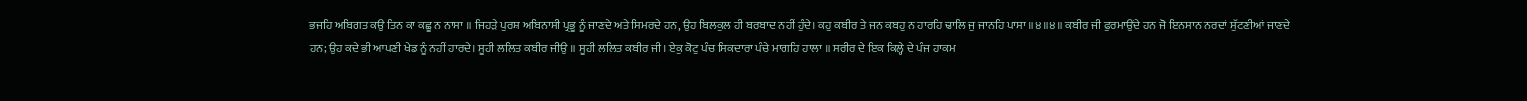ਭਜਹਿ ਅਬਿਗਤ ਕਉ ਤਿਨ ਕਾ ਕਛੂ ਨ ਨਾਸਾ ॥ ਜਿਹੜੇ ਪੁਰਸ਼ ਅਬਿਨਾਸੀ ਪ੍ਰਭੂ ਨੂੰ ਜਾਣਦੇ ਅਤੇ ਸਿਮਰਦੇ ਹਨ, ਉਹ ਬਿਲਕੁਲ ਹੀ ਬਰਬਾਦ ਨਹੀਂ ਹੁੰਦੇ। ਕਹੁ ਕਬੀਰ ਤੇ ਜਨ ਕਬਹੁ ਨ ਹਾਰਹਿ ਢਾਲਿ ਜੁ ਜਾਨਹਿ ਪਾਸਾ ॥੪॥੪॥ ਕਬੀਰ ਜੀ ਫੁਰਮਾਉਂਦੇ ਹਨ ਜੋ ਇਨਸਾਨ ਨਰਦਾਂ ਸੁੱਟਣੀਆਂ ਜਾਣਦੇ ਹਨ; ਉਹ ਕਦੇ ਭੀ ਆਪਣੀ ਖੇਡ ਨੂੰ ਨਹੀਂ ਹਾਰਦੇ। ਸੂਹੀ ਲਲਿਤ ਕਬੀਰ ਜੀਉ ॥ ਸੂਹੀ ਲਲਿਤ ਕਬੀਰ ਜੀ। ਏਕੁ ਕੋਟੁ ਪੰਚ ਸਿਕਦਾਰਾ ਪੰਚੇ ਮਾਗਹਿ ਹਾਲਾ ॥ ਸਰੀਰ ਦੇ ਇਕ ਕਿਲ੍ਹੇ ਦੇ ਪੰਜ ਹਾਕਮ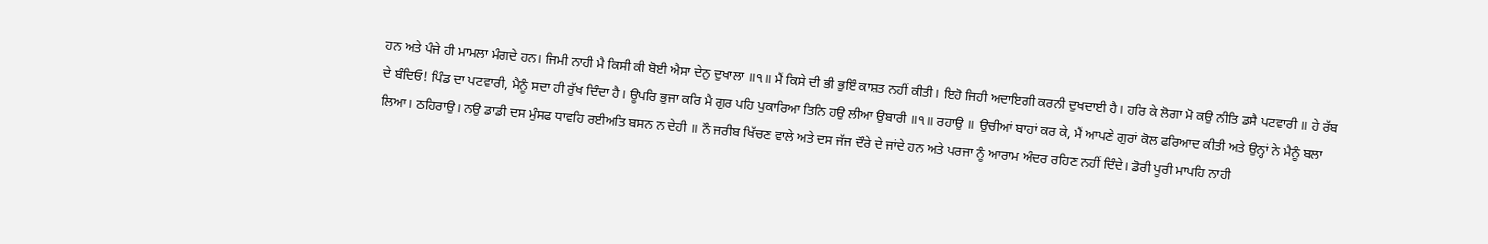ਹਨ ਅਤੇ ਪੰਜੇ ਹੀ ਮਾਮਲਾ ਮੰਗਦੇ ਹਨ। ਜਿਮੀ ਨਾਹੀ ਮੈ ਕਿਸੀ ਕੀ ਬੋਈ ਐਸਾ ਦੇਨੁ ਦੁਖਾਲਾ ॥੧॥ ਮੈਂ ਕਿਸੇ ਦੀ ਭੀ ਭੁਇੰ ਕਾਸ਼ਤ ਨਹੀਂ ਕੀਤੀ। ਇਹੋ ਜਿਹੀ ਅਦਾਇਗੀ ਕਰਨੀ ਦੁਖਦਾਈ ਹੈ। ਹਰਿ ਕੇ ਲੋਗਾ ਮੋ ਕਉ ਨੀਤਿ ਡਸੈ ਪਟਵਾਰੀ ॥ ਹੇ ਰੱਬ ਦੇ ਬੰਦਿਓ! ਪਿੰਡ ਦਾ ਪਟਵਾਰੀ, ਮੈਨੂੰ ਸਦਾ ਹੀ ਰੁੱਖ ਦਿੰਦਾ ਹੈ। ਊਪਰਿ ਭੁਜਾ ਕਰਿ ਮੈ ਗੁਰ ਪਹਿ ਪੁਕਾਰਿਆ ਤਿਨਿ ਹਉ ਲੀਆ ਉਬਾਰੀ ॥੧॥ ਰਹਾਉ ॥ ਉਚੀਆਂ ਬਾਹਾਂ ਕਰ ਕੇ, ਮੈਂ ਆਪਣੇ ਗੁਰਾਂ ਕੋਲ ਫਰਿਆਦ ਕੀਤੀ ਅਤੇ ਉਨ੍ਹਾਂ ਨੇ ਮੈਨੂੰ ਬਲਾ ਲਿਆ। ਠਹਿਰਾਉ। ਨਉ ਡਾਡੀ ਦਸ ਮੁੰਸਫ ਧਾਵਹਿ ਰਈਅਤਿ ਬਸਨ ਨ ਦੇਹੀ ॥ ਨੌ ਜਰੀਬ ਖਿੱਚਣ ਵਾਲੇ ਅਤੇ ਦਸ ਜੱਜ ਦੌਰੇ ਦੇ ਜਾਂਦੇ ਹਨ ਅਤੇ ਪਰਜਾ ਨੂੰ ਆਰਾਮ ਅੰਦਰ ਰਹਿਣ ਨਹੀਂ ਦਿੰਦੇ। ਡੋਰੀ ਪੂਰੀ ਮਾਪਹਿ ਨਾਹੀ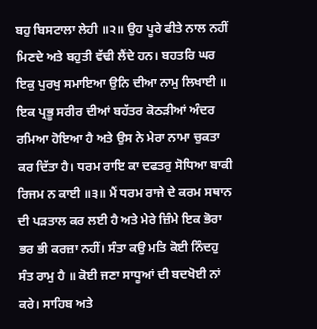ਬਹੁ ਬਿਸਟਾਲਾ ਲੇਹੀ ॥੨॥ ਉਹ ਪੂਰੇ ਫੀਤੇ ਨਾਲ ਨਹੀਂ ਮਿਣਦੇ ਅਤੇ ਬਹੁਤੀ ਵੱਢੀ ਲੈਂਦੇ ਹਨ। ਬਹਤਰਿ ਘਰ ਇਕੁ ਪੁਰਖੁ ਸਮਾਇਆ ਉਨਿ ਦੀਆ ਨਾਮੁ ਲਿਖਾਈ ॥ ਇਕ ਪ੍ਰਭੂ ਸਰੀਰ ਦੀਆਂ ਬਹੱਤਰ ਕੋਠੜੀਆਂ ਅੰਦਰ ਰਮਿਆ ਹੋਇਆ ਹੈ ਅਤੇ ਉਸ ਨੇ ਮੇਰਾ ਨਾਮਾ ਚੁਕਤਾ ਕਰ ਦਿੱਤਾ ਹੈ। ਧਰਮ ਰਾਇ ਕਾ ਦਫਤਰੁ ਸੋਧਿਆ ਬਾਕੀ ਰਿਜਮ ਨ ਕਾਈ ॥੩॥ ਮੈਂ ਧਰਮ ਰਾਜੇ ਦੇ ਕਰਮ ਸਥਾਨ ਦੀ ਪੜਤਾਲ ਕਰ ਲਈ ਹੈ ਅਤੇ ਮੇਰੇ ਜ਼ਿੰਮੇ ਇਕ ਭੋਰਾ ਭਰ ਭੀ ਕਰਜ਼ਾ ਨਹੀਂ। ਸੰਤਾ ਕਉ ਮਤਿ ਕੋਈ ਨਿੰਦਹੁ ਸੰਤ ਰਾਮੁ ਹੈ ॥ ਕੋਈ ਜਣਾ ਸਾਧੂਆਂ ਦੀ ਬਦਖੋਈ ਨਾਂ ਕਰੇ। ਸਾਹਿਬ ਅਤੇ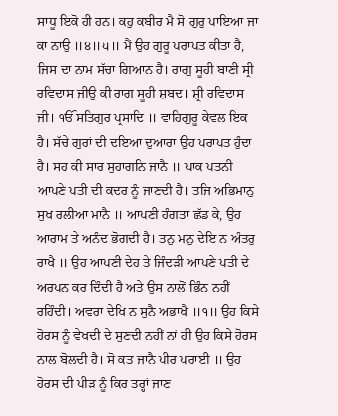ਸਾਧੂ ਇਕੋ ਹੀ ਹਨ। ਕਹੁ ਕਬੀਰ ਮੈ ਸੋ ਗੁਰੁ ਪਾਇਆ ਜਾ ਕਾ ਨਾਉ ॥੪॥੫॥ ਮੈਂ ਉਹ ਗੁਰੂ ਪਰਾਪਤ ਕੀਤਾ ਹੈ, ਜਿਸ ਦਾ ਨਾਮ ਸੱਚਾ ਗਿਆਨ ਹੈ। ਰਾਗੁ ਸੂਹੀ ਬਾਣੀ ਸ੍ਰੀ ਰਵਿਦਾਸ ਜੀਉ ਕੀ ਰਾਗ ਸੂਹੀ ਸ਼ਬਦ। ਸ਼੍ਰੀ ਰਵਿਦਾਸ ਜੀ। ੴ ਸਤਿਗੁਰ ਪ੍ਰਸਾਦਿ ॥ ਵਾਹਿਗੁਰੂ ਕੇਵਲ ਇਕ ਹੈ। ਸੱਚੇ ਗੁਰਾਂ ਦੀ ਦਇਆ ਦੁਆਰਾ ਉਹ ਪਰਾਪਤ ਹੁੰਦਾ ਹੈ। ਸਹ ਕੀ ਸਾਰ ਸੁਹਾਗਨਿ ਜਾਨੈ ॥ ਪਾਕ ਪਤਨੀ ਆਪਣੇ ਪਤੀ ਦੀ ਕਦਰ ਨੂੰ ਜਾਣਦੀ ਹੈ। ਤਜਿ ਅਭਿਮਾਨੁ ਸੁਖ ਰਲੀਆ ਮਾਨੈ ॥ ਆਪਣੀ ਹੰਗਤਾ ਛੱਡ ਕੇ, ਉਹ ਆਰਾਮ ਤੇ ਅਨੰਦ ਭੋਗਦੀ ਹੈ। ਤਨੁ ਮਨੁ ਦੇਇ ਨ ਅੰਤਰੁ ਰਾਖੈ ॥ ਉਹ ਆਪਣੀ ਦੇਹ ਤੇ ਜਿੰਦੜੀ ਆਪਣੇ ਪਤੀ ਦੇ ਅਰਪਨ ਕਰ ਦਿੰਦੀ ਹੈ ਅਤੇ ਉਸ ਨਾਲੋਂ ਭਿੰਨ ਨਹੀਂ ਰਹਿੰਦੀ। ਅਵਰਾ ਦੇਖਿ ਨ ਸੁਨੈ ਅਭਾਖੈ ॥੧॥ ਉਹ ਕਿਸੇ ਹੋਰਸ ਨੂੰ ਵੇਖਦੀ ਦੇ ਸੁਣਦੀ ਨਹੀਂ ਨਾਂ ਹੀ ਉਹ ਕਿਸੇ ਹੋਰਸ ਨਾਲ ਬੋਲਦੀ ਹੈ। ਸੋ ਕਤ ਜਾਨੈ ਪੀਰ ਪਰਾਈ ॥ ਉਹ ਹੋਰਸ ਦੀ ਪੀੜ ਨੂੰ ਕਿਰ ਤਰ੍ਹਾਂ ਜਾਣ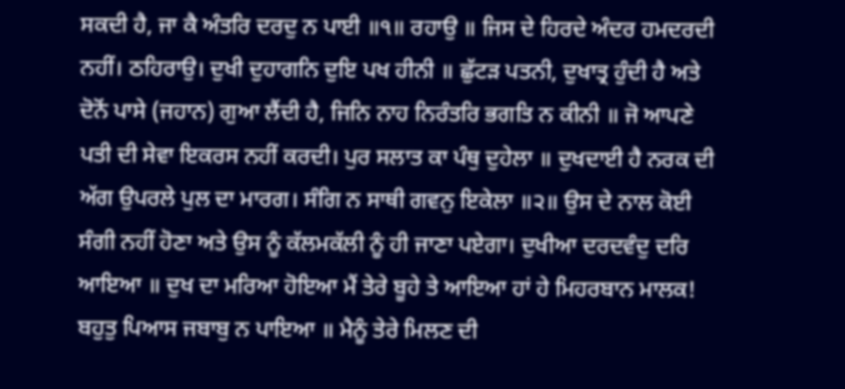ਸਕਦੀ ਹੈ, ਜਾ ਕੈ ਅੰਤਰਿ ਦਰਦੁ ਨ ਪਾਈ ॥੧॥ ਰਹਾਉ ॥ ਜਿਸ ਦੇ ਹਿਰਦੇ ਅੰਦਰ ਹਮਦਰਦੀ ਨਹੀਂ। ਠਹਿਰਾਉ। ਦੁਖੀ ਦੁਹਾਗਨਿ ਦੁਇ ਪਖ ਹੀਨੀ ॥ ਛੁੱਟੜ ਪਤਨੀ, ਦੁਖਾਤ੍ਰ ਹੁੰਦੀ ਹੈ ਅਤੇ ਦੋਨੋਂ ਪਾਸੇ (ਜਹਾਨ) ਗੁਆ ਲੈਂਦੀ ਹੈ, ਜਿਨਿ ਨਾਹ ਨਿਰੰਤਰਿ ਭਗਤਿ ਨ ਕੀਨੀ ॥ ਜੋ ਆਪਣੇ ਪਤੀ ਦੀ ਸੇਵਾ ਇਕਰਸ ਨਹੀਂ ਕਰਦੀ। ਪੁਰ ਸਲਾਤ ਕਾ ਪੰਥੁ ਦੁਹੇਲਾ ॥ ਦੁਖਦਾਈ ਹੈ ਨਰਕ ਦੀ ਅੱਗ ਉਪਰਲੇ ਪੁਲ ਦਾ ਮਾਰਗ। ਸੰਗਿ ਨ ਸਾਥੀ ਗਵਨੁ ਇਕੇਲਾ ॥੨॥ ਉਸ ਦੇ ਨਾਲ ਕੋਈ ਸੰਗੀ ਨਹੀਂ ਹੋਣਾ ਅਤੇ ਉਸ ਨੂੰ ਕੱਲਮਕੱਲੀ ਨੂੰ ਹੀ ਜਾਣਾ ਪਏਗਾ। ਦੁਖੀਆ ਦਰਦਵੰਦੁ ਦਰਿ ਆਇਆ ॥ ਦੁਖ ਦਾ ਮਰਿਆ ਹੋਇਆ ਮੈਂ ਤੇਰੇ ਬੂਹੇ ਤੇ ਆਇਆ ਹਾਂ ਹੇ ਮਿਹਰਬਾਨ ਮਾਲਕ! ਬਹੁਤੁ ਪਿਆਸ ਜਬਾਬੁ ਨ ਪਾਇਆ ॥ ਮੈਨੂੰ ਤੇਰੇ ਮਿਲਣ ਦੀ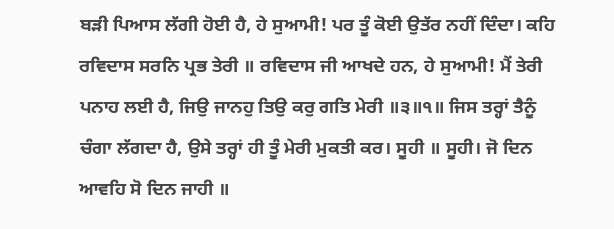ਬੜੀ ਪਿਆਸ ਲੱਗੀ ਹੋਈ ਹੈ, ਹੇ ਸੁਆਮੀ! ਪਰ ਤੂੰ ਕੋਈ ਉਤੱਰ ਨਹੀਂ ਦਿੰਦਾ। ਕਹਿ ਰਵਿਦਾਸ ਸਰਨਿ ਪ੍ਰਭ ਤੇਰੀ ॥ ਰਵਿਦਾਸ ਜੀ ਆਖਦੇ ਹਨ, ਹੇ ਸੁਆਮੀ! ਮੈਂ ਤੇਰੀ ਪਨਾਹ ਲਈ ਹੈ, ਜਿਉ ਜਾਨਹੁ ਤਿਉ ਕਰੁ ਗਤਿ ਮੇਰੀ ॥੩॥੧॥ ਜਿਸ ਤਰ੍ਹਾਂ ਤੈਨੂੰ ਚੰਗਾ ਲੱਗਦਾ ਹੈ, ਉਸੇ ਤਰ੍ਹਾਂ ਹੀ ਤੂੰ ਮੇਰੀ ਮੁਕਤੀ ਕਰ। ਸੂਹੀ ॥ ਸੂਹੀ। ਜੋ ਦਿਨ ਆਵਹਿ ਸੋ ਦਿਨ ਜਾਹੀ ॥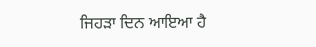ਜਿਹੜਾ ਦਿਨ ਆਇਆ ਹੈ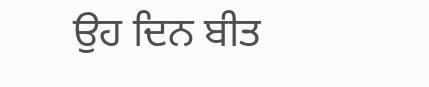ਉਹ ਦਿਨ ਬੀਤ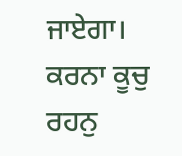ਜਾਏਗਾ। ਕਰਨਾ ਕੂਚੁ ਰਹਨੁ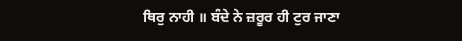ਥਿਰੁ ਨਾਹੀ ॥ ਬੰਦੇ ਨੇ ਜ਼ਰੂਰ ਹੀ ਟੁਰ ਜਾਣਾ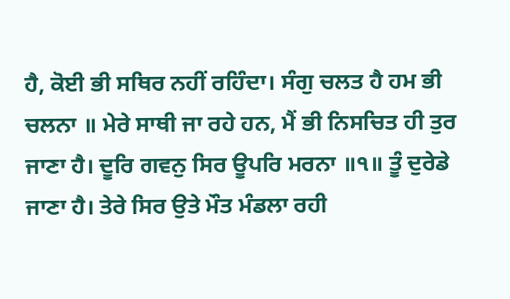ਹੈ, ਕੋਈ ਭੀ ਸਥਿਰ ਨਹੀਂ ਰਹਿੰਦਾ। ਸੰਗੁ ਚਲਤ ਹੈ ਹਮ ਭੀ ਚਲਨਾ ॥ ਮੇਰੇ ਸਾਥੀ ਜਾ ਰਹੇ ਹਨ, ਮੈਂ ਭੀ ਨਿਸਚਿਤ ਹੀ ਤੁਰ ਜਾਣਾ ਹੈ। ਦੂਰਿ ਗਵਨੁ ਸਿਰ ਊਪਰਿ ਮਰਨਾ ॥੧॥ ਤੂੰ ਦੁਰੇਡੇ ਜਾਣਾ ਹੈ। ਤੇਰੇ ਸਿਰ ਉਤੇ ਮੌਤ ਮੰਡਲਾ ਰਹੀ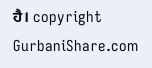ਹੈ। copyright GurbaniShare.com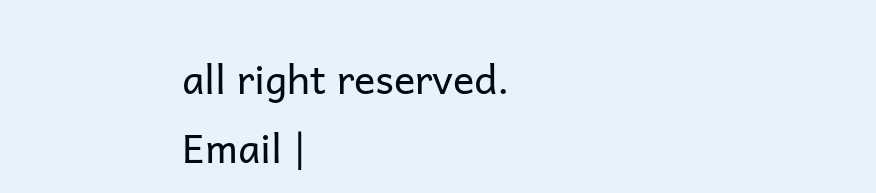all right reserved. Email |